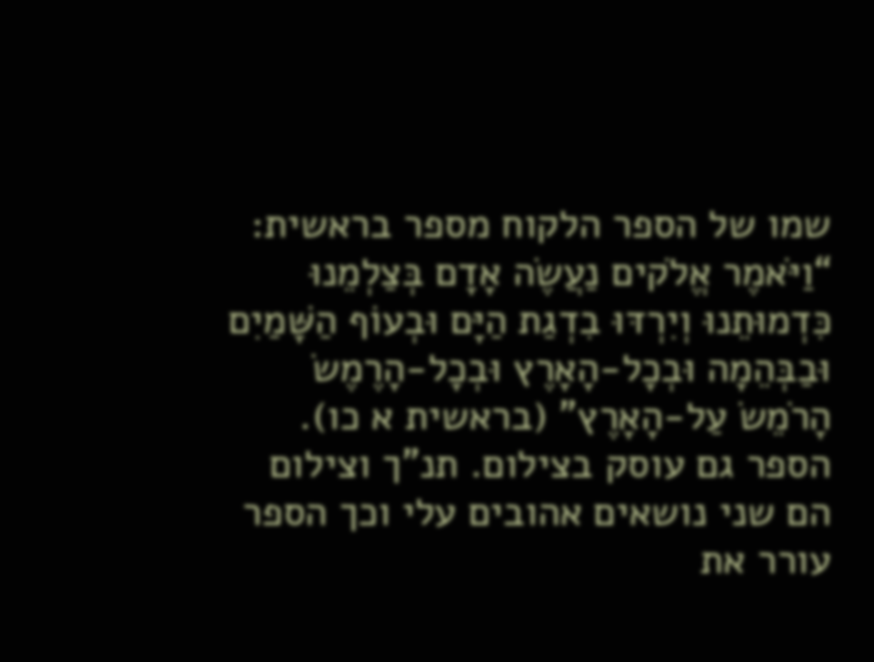שמו של הספר הלקוח מספר בראשית: “וַיֹּאמֶר אֱלֹקים נַעֲשֶׂה אָדָם בְּצַלְמֵנוּ כִּדְמוּתֵנוּ וְיִרְדּוּ בִדְגַת הַיָּם וּבְעוֹף הַשָּׁמַיִם וּבַבְּהֵמָה וּבְכָל-הָאָרֶץ וּבְכָל-הָרֶמֶשׂ הָרֹמֵשׂ עַל-הָאָרֶץ” (בראשית א כו). הספר גם עוסק בצילום. תנ”ך וצילום הם שני נושאים אהובים עלי וכך הספר עורר את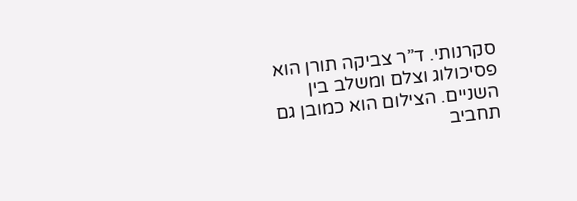סקרנותי. ד”ר צביקה תורן הוא פסיכולוג וצלם ומשלב בין השניים. הצילום הוא כמובן גם תחביב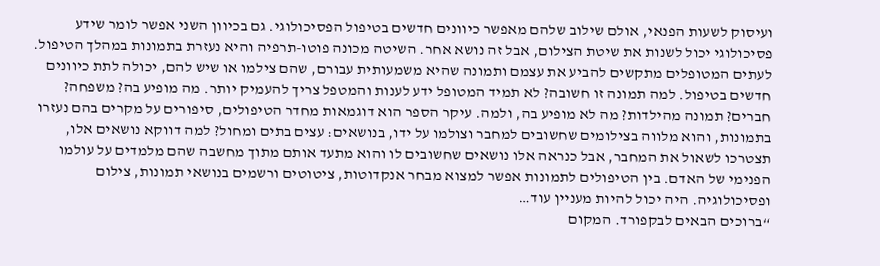ועיסוק לשעות הפנאי, אולם שילוב שלהם מאפשר כיוונים חדשים בטיפול הפסיכולוגי. גם בכיוון השני אפשר לומר שידע פסיכולוגי יכול לשנות את שיטת הצילום, אבל זה נושא אחר. השיטה מכונה פוטו-תרפיה והיא נעזרת בתמונות במהלך הטיפול. לעתים המטופלים מתקשים להביע את עצמם ותמונה שהיא משמעותית עבורם, שהם צילמו או שיש להם, יכולה לתת כיוונים חדשים בטיפול. למה תמונה זו חשובה? לא תמיד המטופל ידע לענות והמטפל צריך להעמיק יותר. מה מופיע בה? משפחה? חברים? תמונה מהילדות? מה לא מופיע בה, ולמה. עיקר הספר הוא דוגמאות מחדר הטיפולים, סיפורים על מקרים בהם נעזרו בתמונות, והוא מלווה בצילומים שחשובים למחבר וצולמו על ידו, בנושאים: עצים בתים ומחול? למה דווקא נושאים אלו, תצטרכו לשאול את המחבר, אבל כנראה אלו נושאים שחשובים לו והוא מתעד אותם מתוך מחשבה שהם מלמדים על עולמו הפנימי של האדם. בין הטיפולים לתמונות אפשר למצוא מבחר אנקדוטות, ציטוטים ורשמים בנושאי תמונות, צילום ופסיכולוגיה. היה יכול להיות מעניין עוד…
“ברוכים הבאים לבקפורד. המקום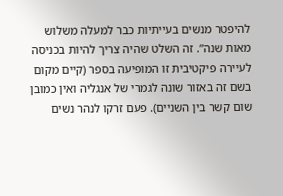להיפטר מנשים בעייתיות כבר למעלה משלוש מאות שנה”. זה השלט שהיה צריך להיות בכניסה לעיירה פיקטיבית זו המופיעה בספר (קיים מקום בשם זה באזור שונה לגמרי של אנגליה ואין כמובן שום קשר בין השניים). פעם זרקו לנהר נשים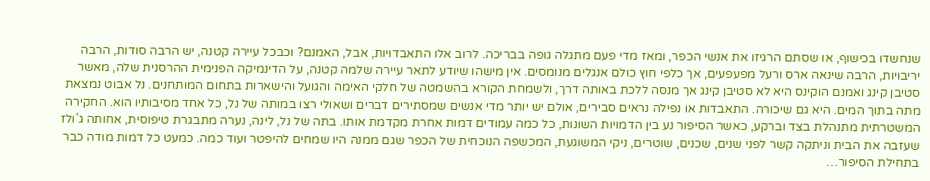שנחשדו בכישוף, או שסתם הרגיזו את אנשי הכפר, ומאז מדי פעם מתגלה גופה בבריכה. לרוב אלו התאבדויות, אבל, האמנם? וכבכל עיירה קטנה, יש הרבה סודות, הרבה יריבויות, הרבה שינאה ארס ורעל מפעפעים, אך כלפי חוץ כולם אנגלים מנומסים. אין מישהו שיודע לתאר עיירה שלמה קטנה, על הדינמיקה הפנימית ההרסנית שלה, מאשר סטיבן קינג ואמנם הוקינס היא לא סטיבן קינג אך מנסה ללכת באותה דרך, ולשמחת הקורא בהשמטה של חלקי האימה והגועל והישארות בתחום המותחנים. נל אבוט נמצאת מתה בתוך המים. היא גם שיכורה. התאבדות או נפילה נראים סבירים, אולם יש יותר מדי אנשים שמסתירים דברים ושאולי רצו במותה של נל, כל אחד מסיבותיו הוא. החקירה המשטרתית מתנהלת בצד וברקע, כאשר הסיפור נע בין הדמויות השונות, כל כמה עמודים דמות אחרת מקדמת אותו. בתה של נל, לינה, נערה מתבגרת טיפוסית, אחותה ג’ולז שעזבה את הבית וניתקה קשר לפני שנים, שכנים, שוטרים, ניקי המשוגעת, המכשפה הנוכחית של הכפר שגם ממנה היו שמחים להיפטר ועוד כמה. כמעט כל דמות מודה כבר בתחילת הסיפור…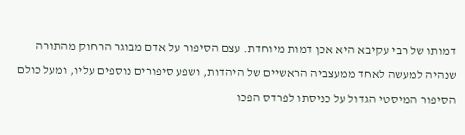דמותו של רבי עקיבא היא אכן דמות מיוחדת. עצם הסיפור על אדם מבוגר הרחוק מהתורה שנהיה למעשה לאחד ממעצביה הראשיים של היהדות, ושפע סיפורים נוספים עליו, ומעל כולם הסיפור המיסטי הגדול על כניסתו לפרדס הפכו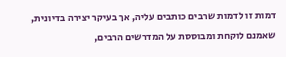דמות זו לדמות שרבים כותבים עליה, אך בעיקר יצירה בדיונית, שאמנם לוקחת ומבוססת על המדרשים הרבים,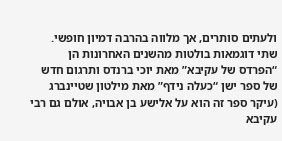ולעתים סותרים, אך מלווה בהרבה דמיון חופשי. שתי דוגמאות בולטות מהשנים האחרונות הן “הפרדס של עקיבא” מאת יוכי ברנדס ותרגום חדש של ספר ישן “כעלה נידף” מאת מילטון שטיינברג (עיקר ספר זה הוא על אלישע בן אבויה, אולם גם רבי עקיבא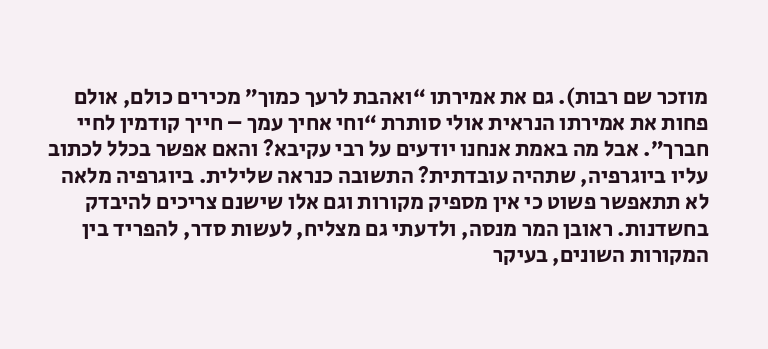מוזכר שם רבות). גם את אמירתו “ואהבת לרעך כמוך” מכירים כולם, אולם פחות את אמירתו הנראית אולי סותרת “וחי אחיך עמך – חייך קודמין לחיי חברך”. אבל מה באמת אנחנו יודעים על רבי עקיבא? והאם אפשר בכלל לכתוב עליו ביוגרפיה, שתהיה עובדתית? התשובה כנראה שלילית. ביוגרפיה מלאה לא תתאפשר פשוט כי אין מספיק מקורות וגם אלו שישנם צריכים להיבדק בחשדנות. ראובן המר מנסה, ולדעתי גם מצליח, לעשות סדר, להפריד בין המקורות השונים, בעיקר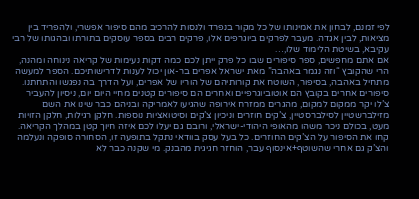לפי זמנם, לבחון את אמינותו של כל מקור בנפרד ולנסות להרכיב מהם סיפור אפשרי, ולהפריד בין מציאות, לבין אגדה. מעבר לפרקים ביוגרפים אלו, פרקים רבים בספר עוסקים בתורתו ובהגותו של רבי עקיבא, בשיטת הלימוד שלו,…
אם אתם מחפשים, ספר סיפורים שבו כל פרק ייתן לכם כמה דקות נעימות של קריאה נינוחה ומהנה, הרי שהקובץ “וזה נגמר באהבה” מאת ישראל אפרים בר-און יכול לענות לדרישותיכם. הספר למעשה מתחיל באהבה, בסיפור, השוטח את קורותיהם של הוריו של אפרים, ועל הדרך בה נפגשו והתחתנו. סיפורים אחרים בקובץ הם אוטוביוגרפיים ואחרים הם סיפורים קטנים מחיי היום יום, ניסיון להעביר צ’לו יקר ממקום למקום, מהגרים ממזרח אירופה שהגיעו לאמריקה ובניהם כבר שינו את השם מזילברשטיין לסילברסטיין, צ’קים חוזרים וניכיון צ’קים וסיטואציות נוספות. חלקן רגילות, חלקן הזויות מעט, בכולם ניכר משהו מהאופי היהודי-ישראלי, ורובם גם יעלו לכם איזה חיוך קטן במהלך הקריאה. קחו את הסיפור על הצ’קים החוזרים. כל בעל עסק בוודאי נתקל בתופעה זו, הסחורה סופקה ונעלמה והצ’ק גם אחרי שהשוטף+אינסוף עבר, הוחזר חגיגית מהבנק. מי שקנה כבר לא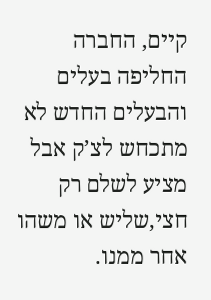קיים, החברה החליפה בעלים והבעלים החדש לא מתכחש לצ’ק אבל מציע לשלם רק חצי,שליש או משהו אחר ממנו.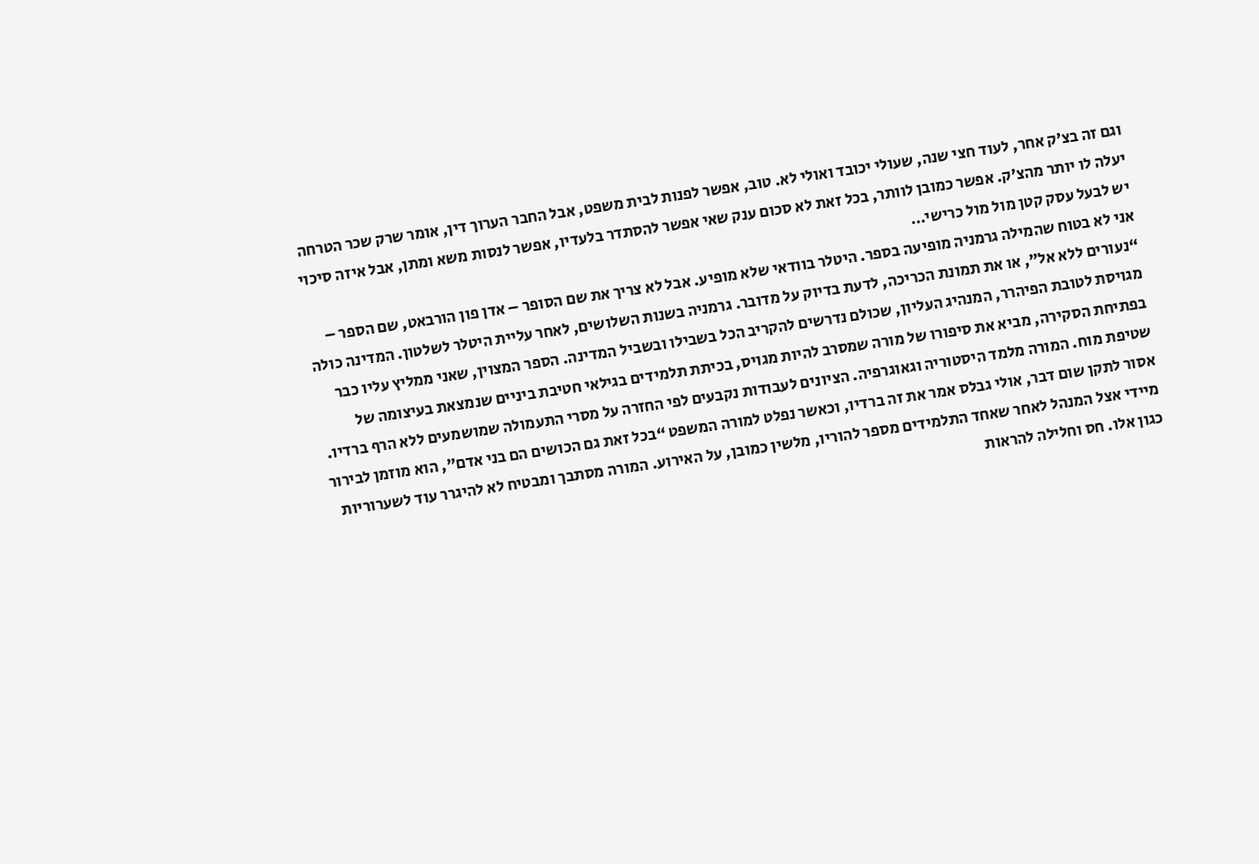וגם זה בצ’ק אחר, לעוד חצי שנה, שעולי יכובד ואולי לא. טוב, אפשר לפנות לבית משפט, אבל החבר הערוך דין, אומר שרק שכר הטרחה יעלה לו יותר מהצ’ק. אפשר כמובן לוותר, בכל זאת לא סכום ענק שאי אפשר להסתדר בלעדיו, אפשר לנסות משא ומתן, אבל איזה סיכוי יש לבעל עסק קטן מול מול כרישי…
אני לא בטוח שהמילה גרמניה מופיעה בספר. היטלר בוודאי שלא מופיע. אבל לא צריך את שם הסופר – אדן פון הורבאט, שם הספר – “נעורים ללא אל”, או את תמונת הכריכה, לדעת בדיוק על מדובר. גרמניה בשנות השלושים, לאחר עליית היטלר לשלטון. המדינה כולה מגויסת לטובת הפיהרר, המנהיג העליון, שכולם נדרשים להקריב הכל בשבילו ובשביל המדינה. הספר המצוין, שאני ממליץ עליו כבר בפתיחת הסקירה, מביא את סיפורו של מורה שמסרב להיות מגויס, בכיתת תלמידים בגילאי חטיבת ביניים שנמצאת בעיצומה של שטיפת מוח. המורה מלמד היסטוריה וגאוגרפיה. הציונים לעבודות נקבעים לפי החזרה על מסרי התעמולה שמושמעים ללא הרף ברדיו. אסור לתקן שום דבר, אולי גבלס אמר את זה ברדיו, וכאשר נפלט למורה המשפט “בכל זאת גם הכושים הם בני אדם”, הוא מוזמן לבירור מיידי אצל המנהל לאחר שאחד התלמידים מספר להוריו, מלשין כמובן, על האירוע. המורה מסתבך ומבטיח לא להיגרר עוד לשערוריות כגון אלו. חס וחלילה להראות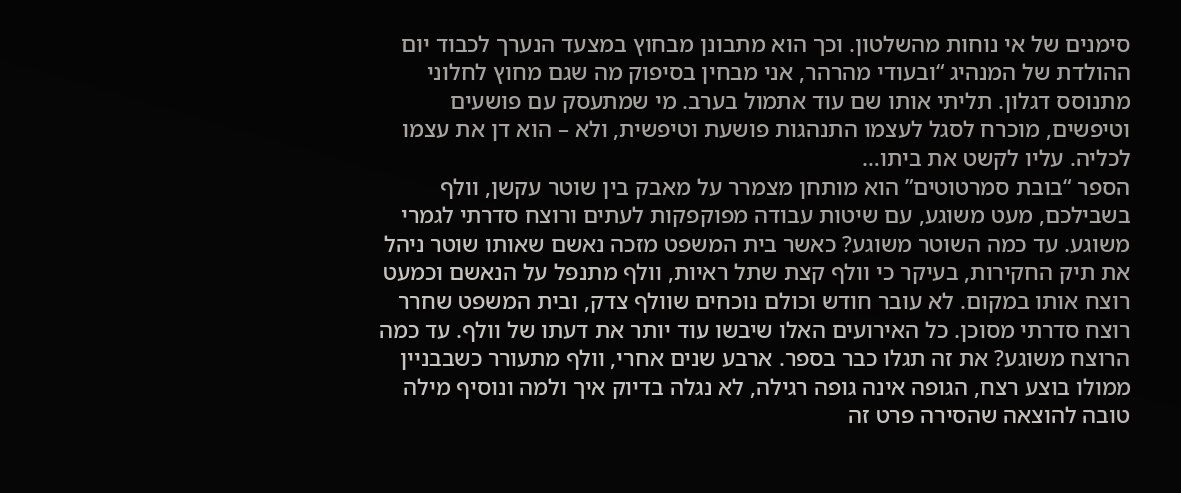סימנים של אי נוחות מהשלטון. וכך הוא מתבונן מבחוץ במצעד הנערך לכבוד יום ההולדת של המנהיג “ובעודי מהרהר, אני מבחין בסיפוק מה שגם מחוץ לחלוני מתנוסס דגלון. תליתי אותו שם עוד אתמול בערב. מי שמתעסק עם פושעים וטיפשים, מוכרח לסגל לעצמו התנהגות פושעת וטיפשית, ולא – הוא דן את עצמו לכליה. עליו לקשט את ביתו…
הספר “בובת סמרטוטים” הוא מותחן מצמרר על מאבק בין שוטר עקשן, וולף בשבילכם, מעט משוגע, עם שיטות עבודה מפוקפקות לעתים ורוצח סדרתי לגמרי משוגע. עד כמה השוטר משוגע? כאשר בית המשפט מזכה נאשם שאותו שוטר ניהל את תיק החקירות, בעיקר כי וולף קצת שתל ראיות, וולף מתנפל על הנאשם וכמעט רוצח אותו במקום. לא עובר חודש וכולם נוכחים שוולף צדק, ובית המשפט שחרר רוצח סדרתי מסוכן. כל האירועים האלו שיבשו עוד יותר את דעתו של וולף. עד כמה הרוצח משוגע? את זה תגלו כבר בספר. ארבע שנים אחרי, וולף מתעורר כשבבניין ממולו בוצע רצח, הגופה אינה גופה רגילה, לא נגלה בדיוק איך ולמה ונוסיף מילה טובה להוצאה שהסירה פרט זה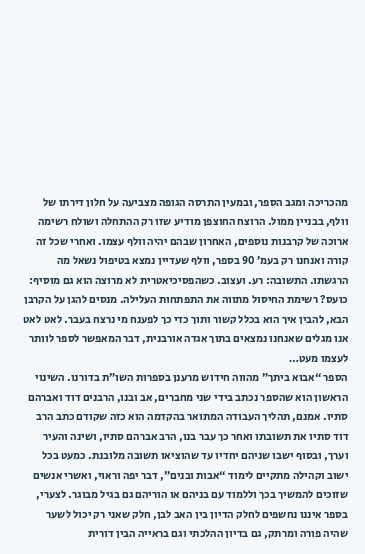מהכריכה ומגב הספר, ובמעין התרסה הגופה מצביעה על חלון דירתו של וולף, בבניין ממול. הרוצח החוצפן מודיע שזו רק ההתחלה ושולח רשימה ארוכה של קרבנות נוספים, האחרון שבהם יהיה וולף עצמו. ואחרי שכל זה קורה ואנחנו רק בעמ’ 90 בספר, וולף שעדיין נמצא בטיפול נשאל מה הרגשתו. התשובה: רע. ועצוב. כשהפסיכיאטרית לא מרוצה הוא גם מוסיף: כועס? רשימת החיסול מתווה את התפתחות העלילה. מנסים להגן על הקרבן הבא, להבין איך הוא בכלל קשור ותוך כדי כך לפענח מי נרצח בעבר. לאט לאט אנו מגלים שאנחנו נמצאים בתוך אגדה אורבנית, דבר המאפשר לספר לוותר לעצמו מעט…
הספר “אבוא ביתך” מהווה חידוש מרענן בספרות השו”ת בדורנו. השינוי הראשון הוא שהספר נכתב בידי שני מחברים, אב ובנו, הרבנים דוד ואברהם סתיו. אמנם, תהליך העבודה המתואר בהקדמה הוא כזה שקודם כתב הרב דוד סתיו את תשובתו ואחר כך עבר בנו, הרב אברהם סתיו, ושינה והעיר וערך, ובסוף ישבו שניהם יחדיו עד שהוציאו תשובה מלובנת. כמעט בכל ישוב וקהילה מתקיים לימוד “אבות ובנים”, דבר יפה וראוי, ואשרי אנשים שזוכים להמשיך בכך וללמוד עם בניהם או הוריהם גם בגיל מבוגר. לצערי, בספר איננו נחשפים לחלק הדיון בין האב לבן, חלק שאני רק יכול לשער שהיה פורה ומרתק, גם בדיון ההלכתי וגם בראייה הבין דורית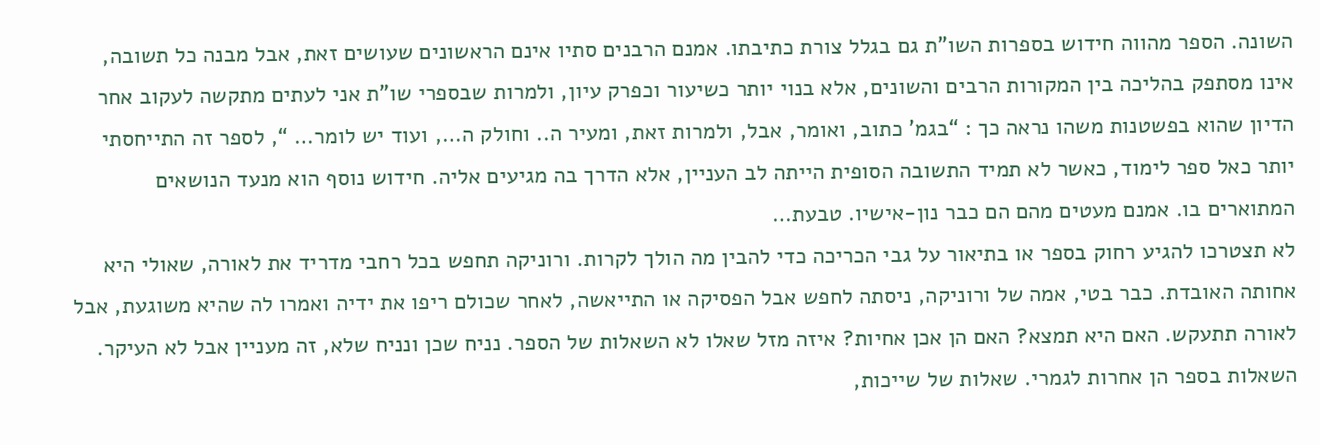השונה. הספר מהווה חידוש בספרות השו”ת גם בגלל צורת כתיבתו. אמנם הרבנים סתיו אינם הראשונים שעושים זאת, אבל מבנה כל תשובה, אינו מסתפק בהליכה בין המקורות הרבים והשונים, אלא בנוי יותר כשיעור וכפרק עיון, ולמרות שבספרי שו”ת אני לעתים מתקשה לעקוב אחר הדיון שהוא בפשטנות משהו נראה כך : “בגמ’ כתוב, ואומר, אבל, ולמרות זאת, ומעיר ה.. וחולק ה…, ועוד יש לומר… “, לספר זה התייחסתי יותר כאל ספר לימוד, כאשר לא תמיד התשובה הסופית הייתה לב העניין, אלא הדרך בה מגיעים אליה. חידוש נוסף הוא מנעד הנושאים המתוארים בו. אמנם מעטים מהם הם כבר נון-אישיו. טבעת…
לא תצטרכו להגיע רחוק בספר או בתיאור על גבי הכריכה כדי להבין מה הולך לקרות. ורוניקה תחפש בכל רחבי מדריד את לאורה, שאולי היא אחותה האובדת. כבר בטי, אמה של ורוניקה, ניסתה לחפש אבל הפסיקה או התייאשה, לאחר שכולם ריפו את ידיה ואמרו לה שהיא משוגעת, אבל לאורה תתעקש. האם היא תמצא? האם הן אכן אחיות? איזה מזל שאלו לא השאלות של הספר. נניח שכן ונניח שלא, זה מעניין אבל לא העיקר. השאלות בספר הן אחרות לגמרי. שאלות של שייכות,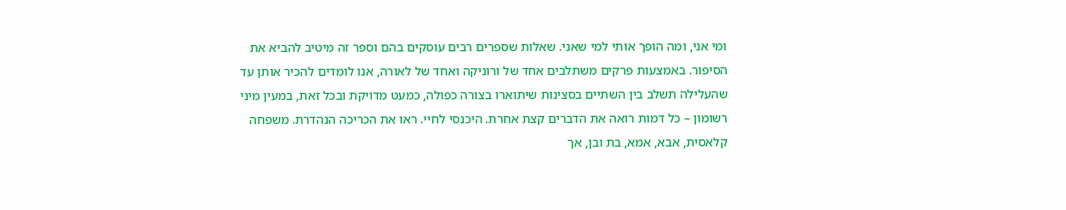ומי אני, ומה הופך אותי למי שאני. שאלות שספרים רבים עוסקים בהם וספר זה מיטיב להביא את הסיפור. באמצעות פרקים משתלבים אחד של ורוניקה ואחד של לאורה, אנו לומדים להכיר אותן עד שהעלילה תשלב בין השתיים בסצינות שיתוארו בצורה כפולה, כמעט מדויקת ובכל זאת, במעין מיני רשומון – כל דמות רואה את הדברים קצת אחרת. היכנסי לחיי. ראו את הכריכה הנהדרת. משפחה קלאסית, אבא, אמא, בת ובן, אך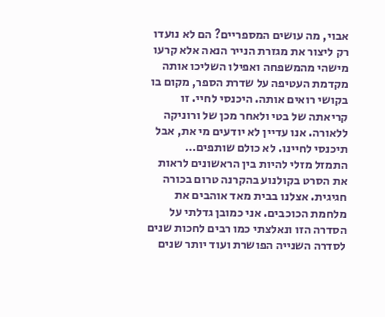אבוי, מה עושים המספריים? הם לא נועדו רק ליצור את מגזרת הנייר הנאה אלא קרעו מישהי מהמשפחה ואפילו השליכו אותה מקדמת העטיפה על שדרת הספר, מקום בו בקושי רואים אותה. היכנסי לחיי. זו קריאתה של בטי ולאחר מכן של ורוניקה ללאורה. אנו עדיין לא יודעים מי את, אבל תיכנסי לחיינו. לא כולם שותפים…
התמזל מזלי להיות בין הראשונים לראות את הסרט בקולנוע בהקרנה טרום בכורה חגיגית. אצלנו בבית מאד אוהבים את מלחמת הכוכבים. אני כמובן גדלתי על הסדרה הזו ונאלצתי כמו רבים לחכות שנים לסדרה השנייה הפושרת ועוד יותר שנים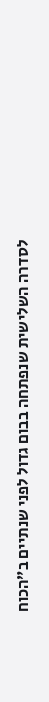לסדרה השלישית שנפתחה בבום גדול לפני שנתיים ב”הכוח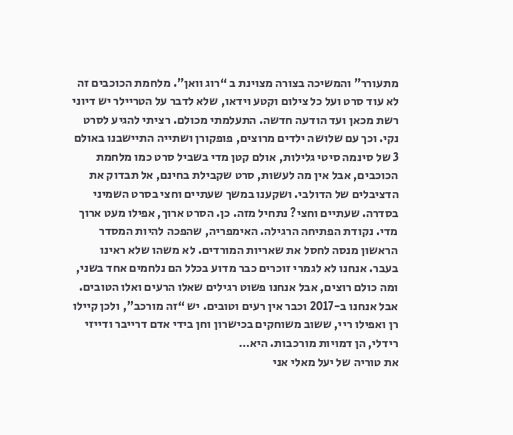מתעורר” והמשיכה בצורה מצוינת ב “רוג וואן”. מלחמת הכוכבים זה לא עוד סרט ועל כל צילום וקטע וידאו, שלא לדבר על הטריילר יש דיוני רשת מכאן ועד הודעה חדשה. התעלמתי מכולם. רציתי להגיע לסרט נקי. וכך עם שלושה ילדים מרוצים, פופקורן ושתייה התיישבנו באולם 3 של סינמה סיטי גלילות, אולם קטן מדי בשביל סרט כמו מלחמת הכוכבים, אבל אין מה לעשות, סרט שקבילת בחינם, אל תבדוק את הדציבלים של הדולבי. ושקענו במשך שעתיים וחצי בסרט השמיני בסדרה. שעתיים וחצי? נתחיל מזה. כן. הסרט ארוך, אפילו מעט ארוך מדי. נקודת הפתיחה הרגילה. האימפריה, שהפכה להיות המסדר הראשון מנסה לחסל את שאריות המורדים. לא משהו שלא ראינו בעבר. אנחנו לא לגמרי זוכרים כבר מדוע בכלל הם נלחמים אחד בשני, ומה כולם רוצים, אבל אנחנו פשוט רגילים שאלו הרעים ואלו הטובים. אבל אנחנו ב-2017 וכבר אין רעים וטובים. יש “זה מורכב”, ולכן קיילו רן ואפילו ריי, ששוב משוחקים בכישרון וחן בידי אדם דרייבר ודייזי רידלי, הן דמויות מורכבות. היא…
את טוריה של יעל מאלי אני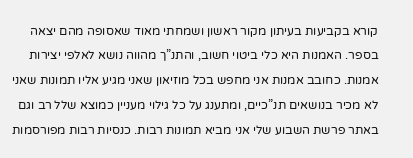קורא בקביעות בעיתון מקור ראשון ושמחתי מאוד שאסופה מהם יצאה בספר. האמנות היא כלי ביטוי חשוב, והתנ”ך מהווה נושא לאלפי יצירות אמנות. כחובב אמנות אני מחפש בכל מוזיאון שאני מגיע אליו תמונות שאני לא מכיר בנושאים תנ”כיים, ומתענג על כל גילוי מעניין כמוצא שלל רב וגם באתר פרשת השבוע שלי אני מביא תמונות רבות. כנסיות רבות מפורסמות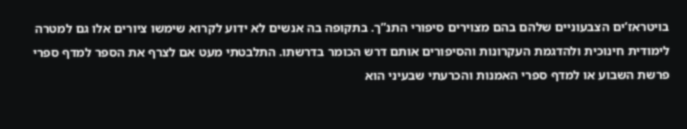בויטראז’ים הצבעוניים שלהם בהם מצוירים סיפורי התנ”ך. בתקופה בה אנשים לא ידוע לקרוא שימשו ציורים אלו גם למטרה לימודית חינוכית ולהדגמת העקרונות והסיפורים אותם דרש הכומר בדרשתו. התלבטתי מעט אם לצרף את הספר למדף ספרי פרשת השבוע או למדף ספרי האמנות והכרעתי שבעיני הוא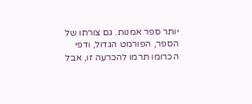יותר ספר אמנות. גם צורתו של הספר, הפורמט הגדול, ודפי הכרומו תרמו להכרעה זו, אבל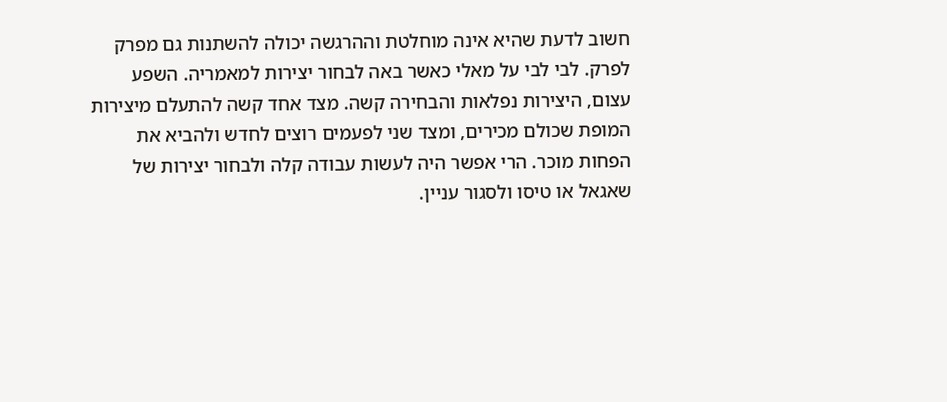חשוב לדעת שהיא אינה מוחלטת וההרגשה יכולה להשתנות גם מפרק לפרק. לבי לבי על מאלי כאשר באה לבחור יצירות למאמריה. השפע עצום, היצירות נפלאות והבחירה קשה. מצד אחד קשה להתעלם מיצירות המופת שכולם מכירים, ומצד שני לפעמים רוצים לחדש ולהביא את הפחות מוכר. הרי אפשר היה לעשות עבודה קלה ולבחור יצירות של שאגאל או טיסו ולסגור עניין.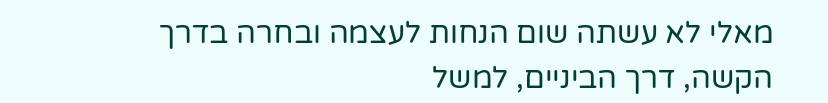מאלי לא עשתה שום הנחות לעצמה ובחרה בדרך הקשה, דרך הביניים, למשל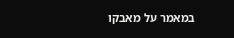במאמר על מאבקו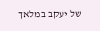של יעקב במלאך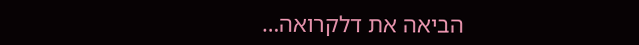הביאה את דלקרואה…